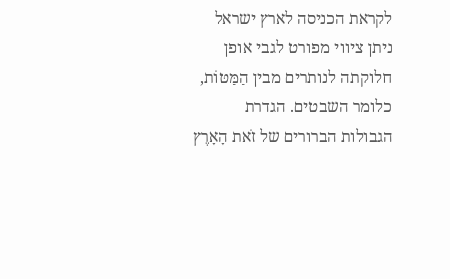לקראת הכניסה לארץ ישראל ניתן ציווי מפורט לגבי אופן חלוקתה לנותרים מבין הַמַּטּוֹת, כלומר השבטים. הגדרת הגבולות הברורים של זֹאת הָאָרֶץ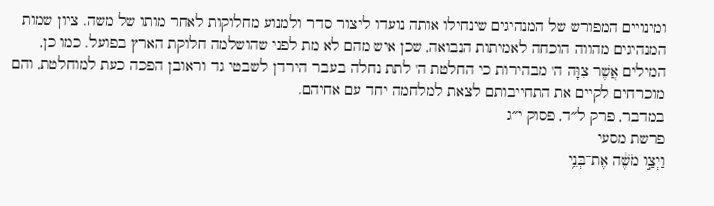ומינויים המפורש של המנהיגים שינחילו אותה נועדו ליצור סדר ולמנוע מחלוקות לאחר מותו של משה. ציון שמות המנהיגים מהווה הוכחה לאמיתות הנבואה, שכן איש מהם לא מת לפני שהושלמה חלוקת הארץ בפועל. כמו כן, המילים אֲשֶׁר צִוָּה ה' מבהירות כי החלטת ה' לתת נחלה בעבר הירדן לשבטי גד וראובן הפכה כעת למוחלטת, והם מוכרחים לקיים את התחייבותם לצאת למלחמה יחד עם אחיהם.
במדבר, פרק ל״ד, פסוק י״ג
פרשת מסעי
וַיְצַ֣ו מֹשֶׁ֔ה אֶת־בְּנֵ֥י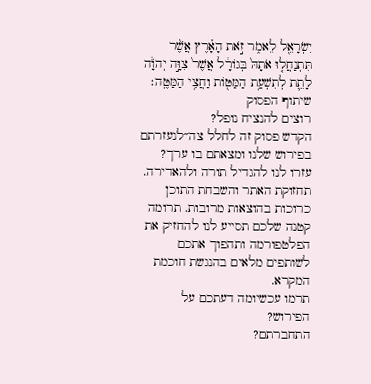יִשְׂרָאֵ֖ל לֵאמֹ֑ר זֹ֣את הָאָ֗רֶץ אֲשֶׁ֨ר תִּתְנַחֲל֤וּ אֹתָהּ֙ בְּגוֹרָ֔ל אֲשֶׁר֙ צִוָּ֣ה יְהֹוָ֔ה לָתֵ֛ת לְתִשְׁעַ֥ת הַמַּטּ֖וֹת וַחֲצִ֥י הַמַּטֶּֽה׃
שיתוף הפסוק
רוצים להנציח נופל?
הקדש פסוק זה לחלל צה״לנעזרתם בפירוש שלנו ומצאתם בו ערך?
עזרו לנו להגדיל תורה ולהאדירה. תחזוקת האתר והשבחת התוכן כרוכות בהוצאות מרובות. תרומה קטנה שלכם תסייע לנו להחזיק את הפלטפורמה ותהפוך אתכם לשותפים מלאים בהנגשת חוכמת המקרא.
תרמו עכשיומה דעתכם על הפירוש?
התחברתם?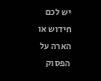יש לכם חידוש או הארה על הפסוק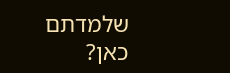שלמדתם כאן?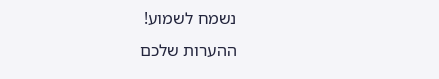נשמח לשמוע!
ההערות שלכם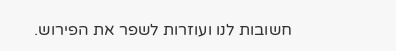חשובות לנו ועוזרות לשפר את הפירוש.